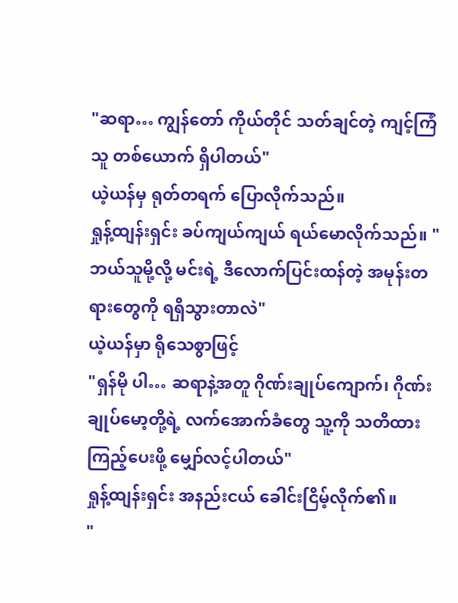"ဆရာ… ကျွန်တော် ကိုယ်တိုင် သတ်ချင်တဲ့ ကျင့်ကြံသူ တစ်ယောက် ရှိပါတယ်"
ယဲ့ယန်မှ ရုတ်တရက် ပြောလိုက်သည်။
ရှုန့်ထျန်းရှင်း ခပ်ကျယ်ကျယ် ရယ်မောလိုက်သည်။ "ဘယ်သူမို့လို့ မင်းရဲ့ ဒီလောက်ပြင်းထန်တဲ့ အမုန်းတရားတွေကို ရရှိသွားတာလဲ"
ယဲ့ယန်မှာ ရိုသေစွာဖြင့်
"ရှန်မို ပါ… ဆရာနဲ့အတူ ဂိုဏ်းချုပ်ကျောက်၊ ဂိုဏ်းချုပ်မော့တို့ရဲ့ လက်အောက်ခံတွေ သူ့ကို သတိထားကြည့်ပေးဖို့ မျှော်လင့်ပါတယ်"
ရှုန့်ထျန်းရှင်း အနည်းငယ် ခေါင်းငြိမ့်လိုက်၏။
"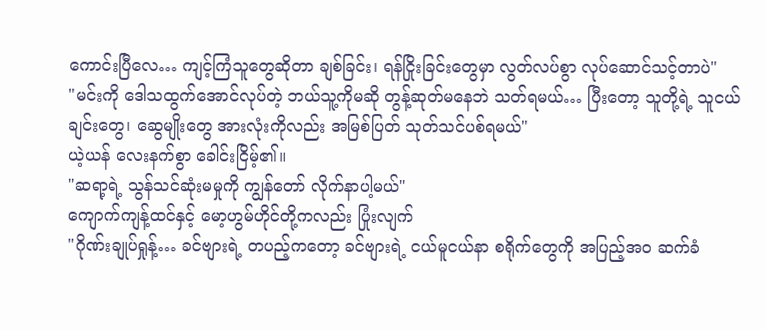ကောင်းပြီလေ… ကျင့်ကြံသူတွေဆိုတာ ချစ်ခြင်း၊ ရန်ငြိုးခြင်းတွေမှာ လွတ်လပ်စွာ လုပ်ဆောင်သင့်တာပဲ"
"မင်းကို ဒေါသထွက်အောင်လုပ်တဲ့ ဘယ်သူ့ကိုမဆို တွန့်ဆုတ်မနေဘဲ သတ်ရမယ်… ပြီးတော့ သူတို့ရဲ့ သူငယ်ချင်းတွေ၊ ဆွေမျိုးတွေ အားလုံးကိုလည်း အမြစ်ပြတ် သုတ်သင်ပစ်ရမယ်"
ယဲ့ယန် လေးနက်စွာ ခေါင်းငြိမ့်၏။
"ဆရာ့ရဲ့ သွန်သင်ဆုံးမမှုကို ကျွန်တော် လိုက်နာပါ့မယ်"
ကျောက်ကျန့်ထင်နှင့် မော့ဟွမ်ဟိုင်တို့ကလည်း ပြုံးလျက်
"ဂိုဏ်းချုပ်ရှုန့်… ခင်ဗျားရဲ့ တပည့်ကတော့ ခင်ဗျားရဲ့ ငယ်မူငယ်နာ စရိုက်တွေကို အပြည့်အဝ ဆက်ခံ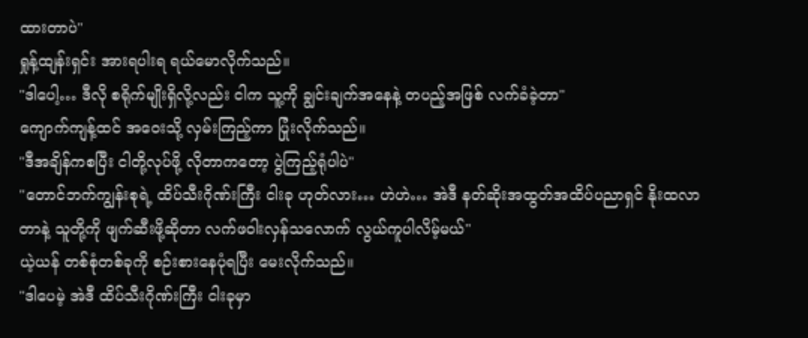ထားတာပဲ"
ရှုန့်ထျန်းရှင်း အားရပါးရ ရယ်မောလိုက်သည်။
"ဒါပေါ့… ဒီလို စရိုက်မျိုးရှိလို့လည်း ငါက သူ့ကို ချွင်းချက်အနေနဲ့ တပည့်အဖြစ် လက်ခံခဲ့တာ"
ကျောက်ကျန့်ထင် အဝေးသို့ လှမ်းကြည့်ကာ ပြုံးလိုက်သည်။
"ဒီအချိန်ကစပြီး ငါတို့လုပ်ဖို့ လိုတာကတော့ ပွဲကြည့်ရုံပါပဲ"
"တောင်ဘက်ကျွန်းစုရဲ့ ထိပ်သီးဂိုဏ်းကြီး ငါးခု ဟုတ်လား… ဟဲဟဲ… အဲဒီ နတ်ဆိုးအထွတ်အထိပ်ပညာရှင် နိုးထလာတာနဲ့ သူတို့ကို ဖျက်ဆီးဖို့ဆိုတာ လက်ဖဝါးလှန်သလောက် လွယ်ကူပါလိမ့်မယ်"
ယဲ့ယန် တစ်စုံတစ်ခုကို စဉ်းစားနေပုံရပြီး မေးလိုက်သည်။
"ဒါပေမဲ့ အဲဒီ ထိပ်သီးဂိုဏ်းကြီး ငါးခုမှာ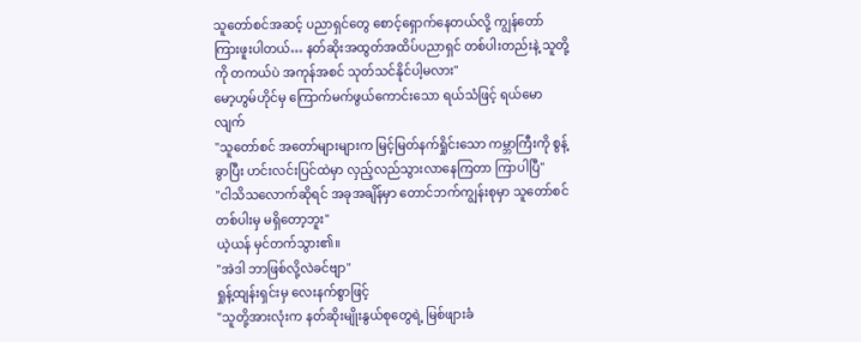သူတော်စင်အဆင့် ပညာရှင်တွေ စောင့်ရှောက်နေတယ်လို့ ကျွန်တော် ကြားဖူးပါတယ်… နတ်ဆိုးအထွတ်အထိပ်ပညာရှင် တစ်ပါးတည်းနဲ့ သူတို့ကို တကယ်ပဲ အကုန်အစင် သုတ်သင်နိုင်ပါ့မလား"
မော့ဟွမ်ဟိုင်မှ ကြောက်မက်ဖွယ်ကောင်းသော ရယ်သံဖြင့် ရယ်မောလျက်
"သူတော်စင် အတော်များများက မြင့်မြတ်နက်ရှိုင်းသော ကမ္ဘာကြီးကို စွန့်ခွာပြီး ဟင်းလင်းပြင်ထဲမှာ လှည့်လည်သွားလာနေကြတာ ကြာပါပြီ"
"ငါသိသလောက်ဆိုရင် အခုအချိန်မှာ တောင်ဘက်ကျွန်းစုမှာ သူတော်စင် တစ်ပါးမှ မရှိတော့ဘူး"
ယဲ့ယန် မှင်တက်သွား၏။
"အဲဒါ ဘာဖြစ်လို့လဲခင်ဗျာ"
ရှုန့်ထျန်းရှင်းမှ လေးနက်စွာဖြင့်
"သူတို့အားလုံးက နတ်ဆိုးမျိုးနွယ်စုတွေရဲ့ မြစ်ဖျားခံ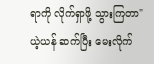ရာကို လိုက်ရှာဖို့ သွားကြတာ"
ယဲ့ယန် ဆက်ပြီး မေးလိုက်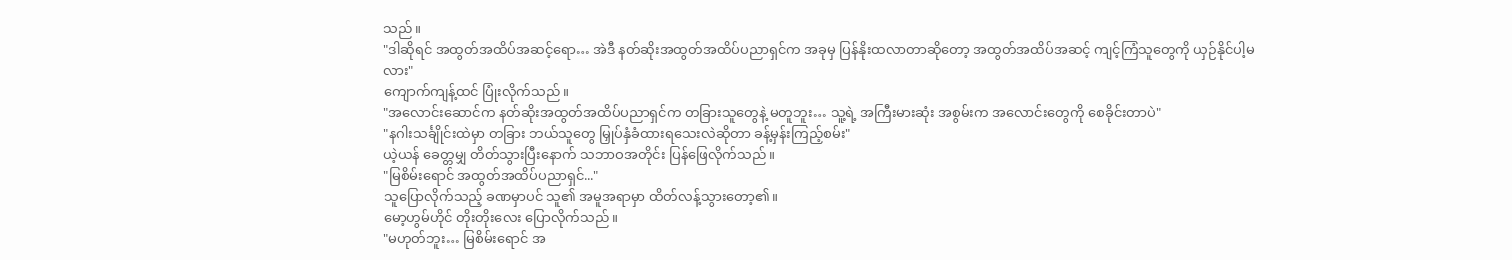သည်။
"ဒါဆိုရင် အထွတ်အထိပ်အဆင့်ရော… အဲဒီ နတ်ဆိုးအထွတ်အထိပ်ပညာရှင်က အခုမှ ပြန်နိုးထလာတာဆိုတော့ အထွတ်အထိပ်အဆင့် ကျင့်ကြံသူတွေကို ယှဉ်နိုင်ပါ့မလား"
ကျောက်ကျန့်ထင် ပြုံးလိုက်သည်။
"အလောင်းဆောင်က နတ်ဆိုးအထွတ်အထိပ်ပညာရှင်က တခြားသူတွေနဲ့ မတူဘူး… သူ့ရဲ့ အကြီးမားဆုံး အစွမ်းက အလောင်းတွေကို စေခိုင်းတာပဲ"
"နဂါးသင်္ချိုင်းထဲမှာ တခြား ဘယ်သူတွေ မြှုပ်နှံခံထားရသေးလဲဆိုတာ ခန့်မှန်းကြည့်စမ်း"
ယဲ့ယန် ခေတ္တမျှ တိတ်သွားပြီးနောက် သဘာဝအတိုင်း ပြန်ဖြေလိုက်သည်။
"မြစိမ်းရောင် အထွတ်အထိပ်ပညာရှင်..."
သူပြောလိုက်သည့် ခဏမှာပင် သူ၏ အမူအရာမှာ ထိတ်လန့်သွားတော့၏။
မော့ဟွမ်ဟိုင် တိုးတိုးလေး ပြောလိုက်သည်။
"မဟုတ်ဘူး… မြစိမ်းရောင် အ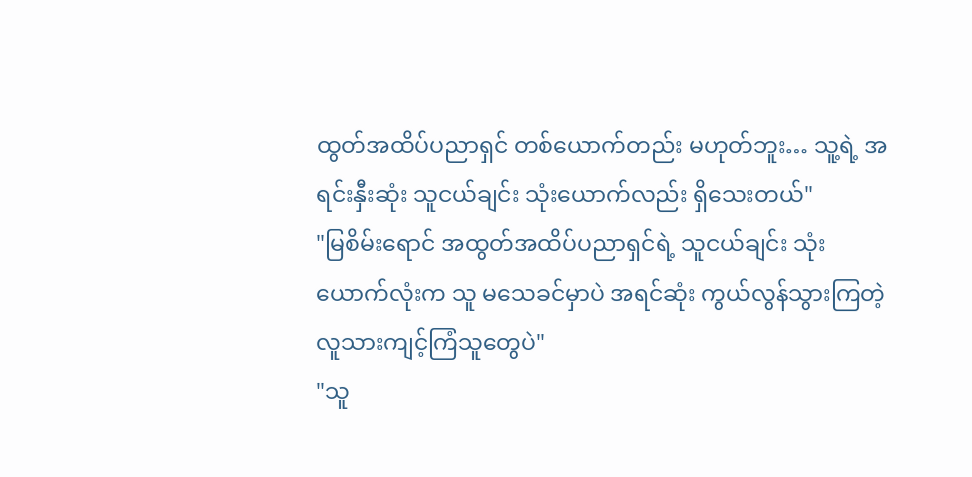ထွတ်အထိပ်ပညာရှင် တစ်ယောက်တည်း မဟုတ်ဘူး… သူ့ရဲ့ အရင်းနှီးဆုံး သူငယ်ချင်း သုံးယောက်လည်း ရှိသေးတယ်"
"မြစိမ်းရောင် အထွတ်အထိပ်ပညာရှင်ရဲ့ သူငယ်ချင်း သုံးယောက်လုံးက သူ မသေခင်မှာပဲ အရင်ဆုံး ကွယ်လွန်သွားကြတဲ့ လူသားကျင့်ကြံသူတွေပဲ"
"သူ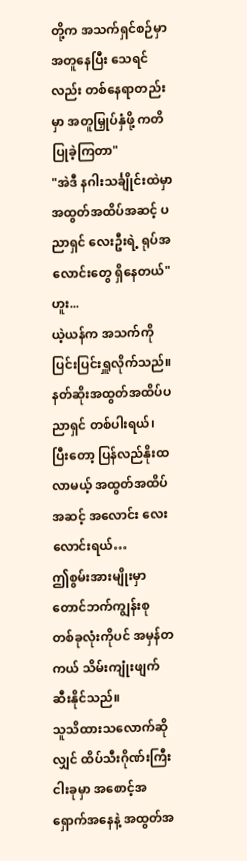တို့က အသက်ရှင်စဉ်မှာ အတူနေပြီး သေရင်လည်း တစ်နေရာတည်းမှာ အတူမြှုပ်နှံဖို့ ကတိပြုခဲ့ကြတာ"
"အဲဒီ နဂါးသင်္ချိုင်းထဲမှာ အထွတ်အထိပ်အဆင့် ပညာရှင် လေးဦးရဲ့ ရုပ်အလောင်းတွေ ရှိနေတယ်"
ဟူး...
ယဲ့ယန်က အသက်ကို ပြင်းပြင်းရှူလိုက်သည်။
နတ်ဆိုးအထွတ်အထိပ်ပညာရှင် တစ်ပါးရယ်၊ ပြီးတော့ ပြန်လည်နိုးထလာမယ့် အထွတ်အထိပ်အဆင့် အလောင်း လေးလောင်းရယ်…
ဤစွမ်းအားမျိုးမှာ တောင်ဘက်ကျွန်းစု တစ်ခုလုံးကိုပင် အမှန်တကယ် သိမ်းကျုံးဖျက်ဆီးနိုင်သည်။
သူသိထားသလောက်ဆိုလျှင် ထိပ်သီးဂိုဏ်းကြီး ငါးခုမှာ အစောင့်အရှောက်အနေနဲ့ အထွတ်အ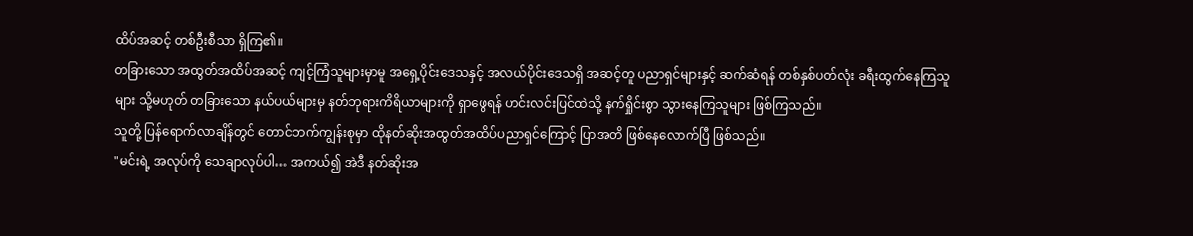ထိပ်အဆင့် တစ်ဦးစီသာ ရှိကြ၏။
တခြားသော အထွတ်အထိပ်အဆင့် ကျင့်ကြံသူများမှာမူ အရှေ့ပိုင်းဒေသနှင့် အလယ်ပိုင်းဒေသရှိ အဆင့်တူ ပညာရှင်များနှင့် ဆက်ဆံရန် တစ်နှစ်ပတ်လုံး ခရီးထွက်နေကြသူများ သို့မဟုတ် တခြားသော နယ်ပယ်များမှ နတ်ဘုရားကိရိယာများကို ရှာဖွေရန် ဟင်းလင်းပြင်ထဲသို့ နက်ရှိုင်းစွာ သွားနေကြသူများ ဖြစ်ကြသည်။
သူတို့ ပြန်ရောက်လာချိန်တွင် တောင်ဘက်ကျွန်းစုမှာ ထိုနတ်ဆိုးအထွတ်အထိပ်ပညာရှင်ကြောင့် ပြာအတိ ဖြစ်နေလောက်ပြီ ဖြစ်သည်။
"မင်းရဲ့ အလုပ်ကို သေချာလုပ်ပါ… အကယ်၍ အဲဒီ နတ်ဆိုးအ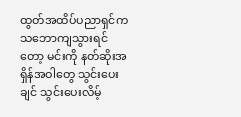ထွတ်အထိပ်ပညာရှင်က သဘောကျသွားရင်တော့ မင်းကို နတ်ဆိုးအရှိန်အဝါတွေ သွင်းပေးချင် သွင်းပေးလိမ့်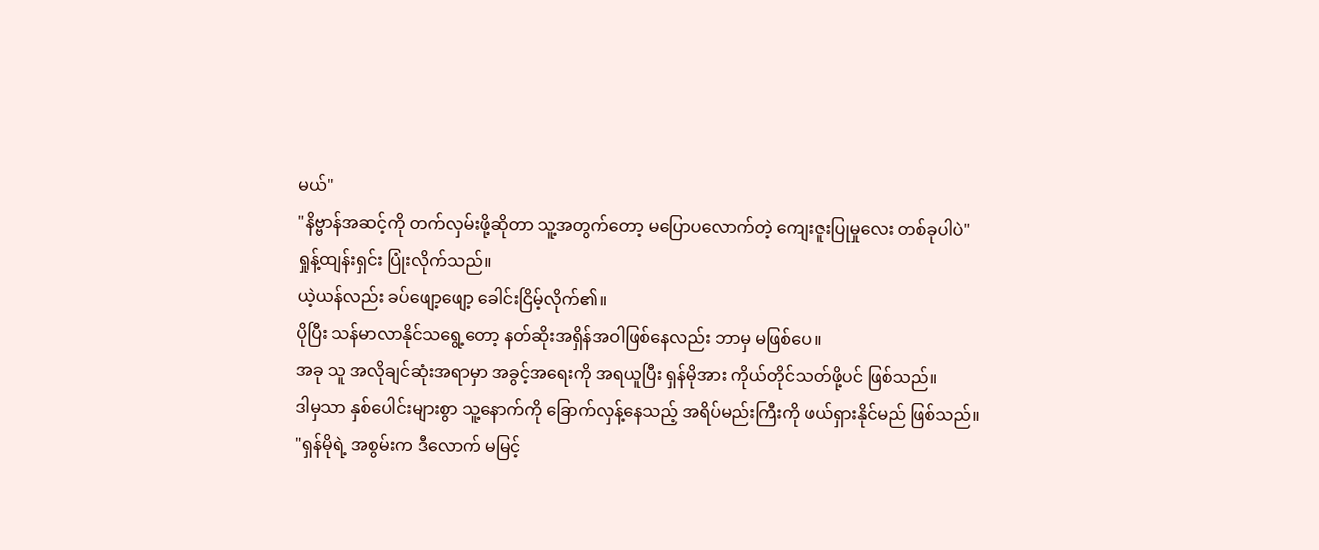မယ်"
"နိဗ္ဗာန်အဆင့်ကို တက်လှမ်းဖို့ဆိုတာ သူ့အတွက်တော့ မပြောပလောက်တဲ့ ကျေးဇူးပြုမှုလေး တစ်ခုပါပဲ"
ရှုန့်ထျန်းရှင်း ပြုံးလိုက်သည်။
ယဲ့ယန်လည်း ခပ်ဖျော့ဖျော့ ခေါင်းငြိမ့်လိုက်၏။
ပိုပြီး သန်မာလာနိုင်သရွေ့တော့ နတ်ဆိုးအရှိန်အဝါဖြစ်နေလည်း ဘာမှ မဖြစ်ပေ။
အခု သူ အလိုချင်ဆုံးအရာမှာ အခွင့်အရေးကို အရယူပြီး ရှန်မိုအား ကိုယ်တိုင်သတ်ဖို့ပင် ဖြစ်သည်။
ဒါမှသာ နှစ်ပေါင်းများစွာ သူ့နောက်ကို ခြောက်လှန့်နေသည့် အရိပ်မည်းကြီးကို ဖယ်ရှားနိုင်မည် ဖြစ်သည်။
"ရှန်မိုရဲ့ အစွမ်းက ဒီလောက် မမြင့်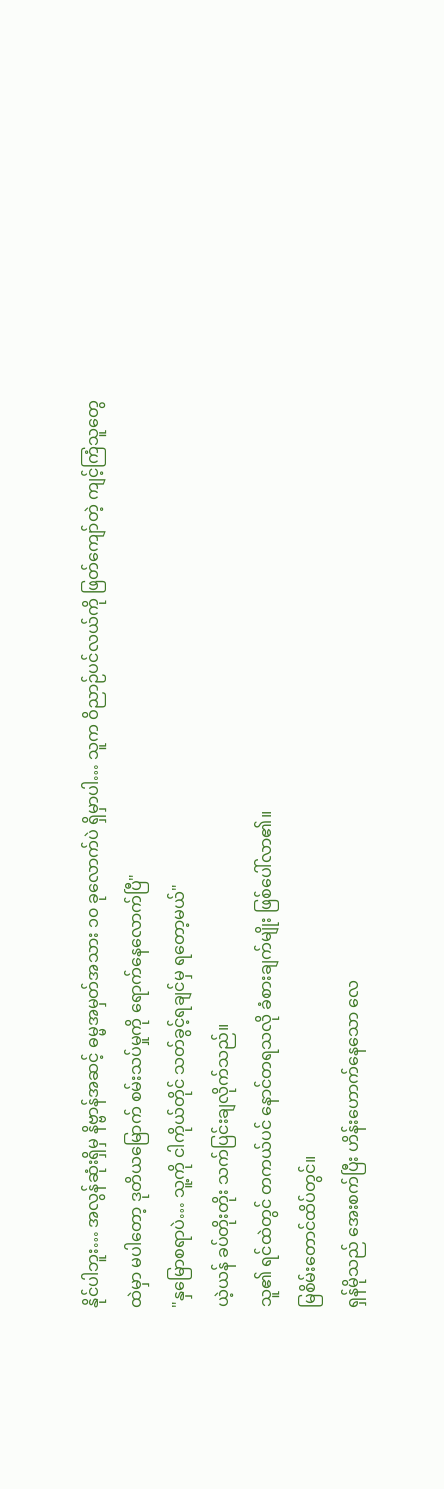နိုင်ပါဘူး… အလွန်ဆုံးရှိမှ နိဗ္ဗာန်အဆင့် ဓမ္မအမှတ်အသား ၁၀ ခုလောက်ပဲ ရှိမှာပါ… သူက ဝိညာဉ်ပင်လယ်ကို ဖြတ်ကျော်တဲ့ ကျင့်ကြံသူတွေထဲမှာ မပါတော့ ဒုတိယမြောက် စမ်းသပ်မှုကို ရောက်နေလောက်ပြီ"
"နှမြောစရာပဲ… သူ့ကို ငါကိုယ်တိုင် သတ်ခွင့်ရချင်မှ ရတော့မယ်"
ယဲ့ယန် ခပ်တိုးတိုး သက်ပြင်းချလိုက်သည်။
သူ၏ ရင်ထဲတွင် တကယ်ပင် နောင်တရသလို ခံစားချက်မျိုး ဖြစ်ပေါ်လာ၏။
မြစိမ်းတောင်ထိပ်တွင်။
ရှန်မိုသည် အေးစက်ပြီး ဟိန်းဟောက်နေသော လေ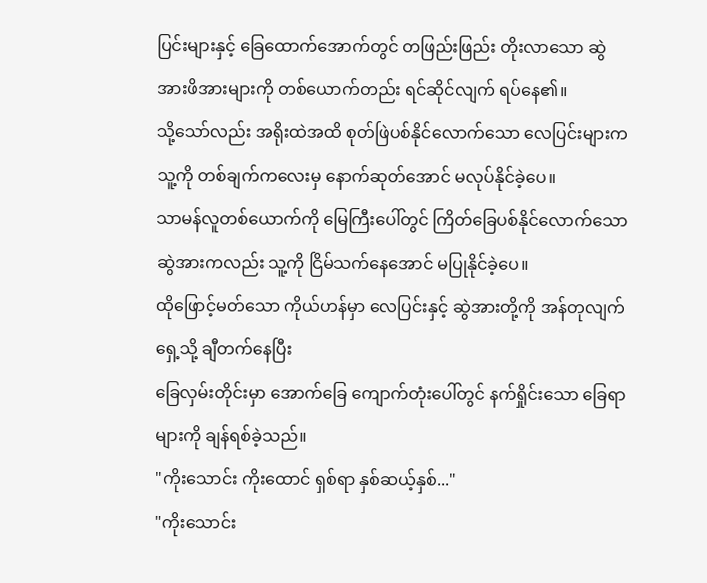ပြင်းများနှင့် ခြေထောက်အောက်တွင် တဖြည်းဖြည်း တိုးလာသော ဆွဲအားဖိအားများကို တစ်ယောက်တည်း ရင်ဆိုင်လျက် ရပ်နေ၏။
သို့သော်လည်း အရိုးထဲအထိ စုတ်ဖြဲပစ်နိုင်လောက်သော လေပြင်းများက သူ့ကို တစ်ချက်ကလေးမှ နောက်ဆုတ်အောင် မလုပ်နိုင်ခဲ့ပေ။
သာမန်လူတစ်ယောက်ကို မြေကြီးပေါ်တွင် ကြိတ်ခြေပစ်နိုင်လောက်သော ဆွဲအားကလည်း သူ့ကို ငြိမ်သက်နေအောင် မပြုနိုင်ခဲ့ပေ။
ထိုဖြောင့်မတ်သော ကိုယ်ဟန်မှာ လေပြင်းနှင့် ဆွဲအားတို့ကို အန်တုလျက် ရှေ့သို့ ချီတက်နေပြီး
ခြေလှမ်းတိုင်းမှာ အောက်ခြေ ကျောက်တုံးပေါ်တွင် နက်ရှိုင်းသော ခြေရာများကို ချန်ရစ်ခဲ့သည်။
"ကိုးသောင်း ကိုးထောင် ရှစ်ရာ နှစ်ဆယ့်နှစ်..."
"ကိုးသောင်း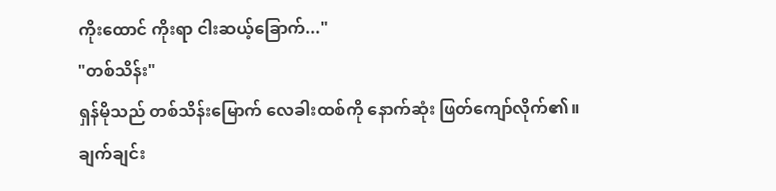ကိုးထောင် ကိုးရာ ငါးဆယ့်ခြောက်..."
"တစ်သိန်း"
ရှန်မိုသည် တစ်သိန်းမြောက် လေခါးထစ်ကို နောက်ဆုံး ဖြတ်ကျော်လိုက်၏။
ချက်ချင်း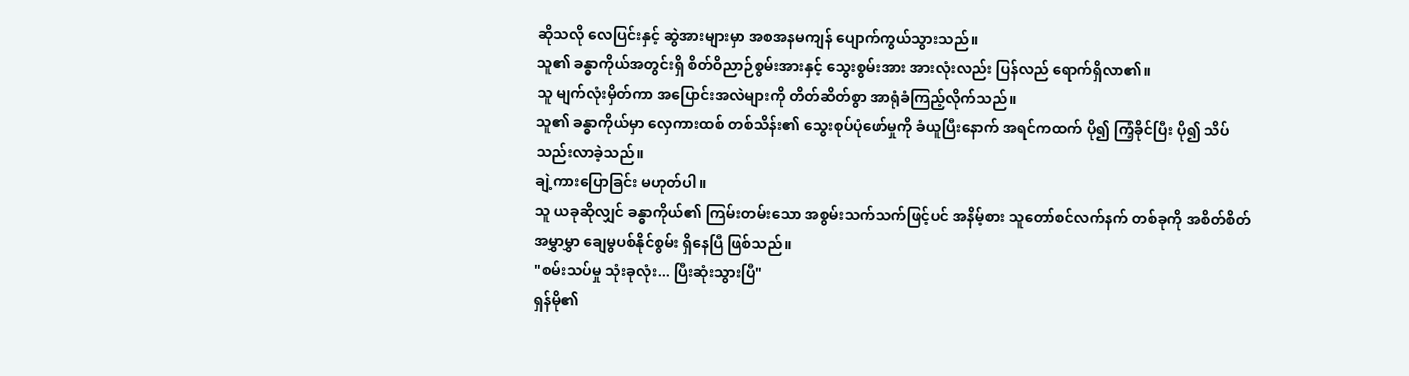ဆိုသလို လေပြင်းနှင့် ဆွဲအားများမှာ အစအနမကျန် ပျောက်ကွယ်သွားသည်။
သူ၏ ခန္ဓာကိုယ်အတွင်းရှိ စိတ်ဝိညာဉ်စွမ်းအားနှင့် သွေးစွမ်းအား အားလုံးလည်း ပြန်လည် ရောက်ရှိလာ၏။
သူ မျက်လုံးမှိတ်ကာ အပြောင်းအလဲများကို တိတ်ဆိတ်စွာ အာရုံခံကြည့်လိုက်သည်။
သူ၏ ခန္ဓာကိုယ်မှာ လှေကားထစ် တစ်သိန်း၏ သွေးစုပ်ပုံဖော်မှုကို ခံယူပြီးနောက် အရင်ကထက် ပို၍ ကြံ့ခိုင်ပြီး ပို၍ သိပ်သည်းလာခဲ့သည်။
ချဲ့ကားပြောခြင်း မဟုတ်ပါ။
သူ ယခုဆိုလျှင် ခန္ဓာကိုယ်၏ ကြမ်းတမ်းသော အစွမ်းသက်သက်ဖြင့်ပင် အနိမ့်စား သူတော်စင်လက်နက် တစ်ခုကို အစိတ်စိတ်အမွှာမွှာ ချေမွပစ်နိုင်စွမ်း ရှိနေပြီ ဖြစ်သည်။
"စမ်းသပ်မှု သုံးခုလုံး... ပြီးဆုံးသွားပြီ"
ရှန်မို၏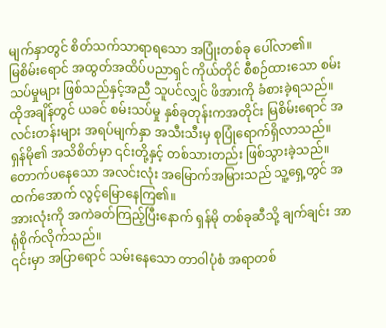မျက်နှာတွင် စိတ်သက်သာရာရသော အပြုံးတစ်ခု ပေါ်လာ၏။
မြစိမ်းရောင် အထွတ်အထိပ်ပညာရှင် ကိုယ်တိုင် စီစဉ်ထားသော စမ်းသပ်မှုများ ဖြစ်သည်နှင့်အညီ သူပင်လျှင် ဖိအားကို ခံစားခဲ့ရသည်။
ထိုအချိန်တွင် ယခင် စမ်းသပ်မှု နှစ်ခုတုန်းကအတိုင်း မြစိမ်းရောင် အလင်းတန်းများ အရပ်မျက်နှာ အသီးသီးမှ စုပြုံရောက်ရှိလာသည်။
ရှန်မို၏ အသိစိတ်မှာ ၎င်းတို့နှင့် တစ်သားတည်း ဖြစ်သွားခဲ့သည်။
တောက်ပနေသော အလင်းလုံး အမြောက်အမြားသည် သူ့ရှေ့တွင် အထက်အောက် လွင့်မြောနေကြ၏။
အားလုံးကို အကဲခတ်ကြည့်ပြီးနောက် ရှန်မို တစ်ခုဆီသို့ ချက်ချင်း အာရုံစိုက်လိုက်သည်။
၎င်းမှာ အပြာရောင် သမ်းနေသော တာဝါပုံစံ အရာတစ်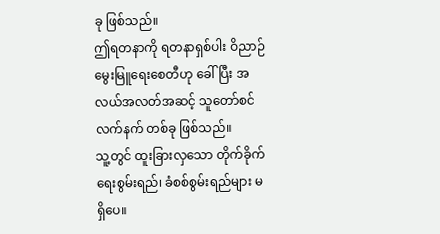ခု ဖြစ်သည်။
ဤရတနာကို ရတနာရှစ်ပါး ဝိညာဉ်မွေးမြူရေးစေတီဟု ခေါ်ပြီး အလယ်အလတ်အဆင့် သူတော်စင်လက်နက် တစ်ခု ဖြစ်သည်။
သူ့တွင် ထူးခြားလှသော တိုက်ခိုက်ရေးစွမ်းရည်၊ ခံစစ်စွမ်းရည်များ မရှိပေ။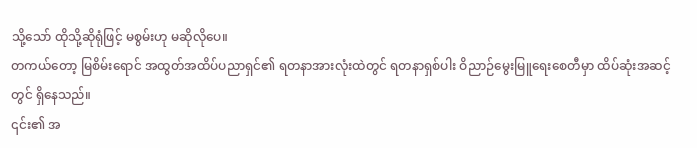သို့သော် ထိုသို့ဆိုရုံဖြင့် မစွမ်းဟု မဆိုလိုပေ။
တကယ်တော့ မြစိမ်းရောင် အထွတ်အထိပ်ပညာရှင်၏ ရတနာအားလုံးထဲတွင် ရတနာရှစ်ပါး ဝိညာဉ်မွေးမြူရေးစေတီမှာ ထိပ်ဆုံးအဆင့်တွင် ရှိနေသည်။
၎င်း၏ အ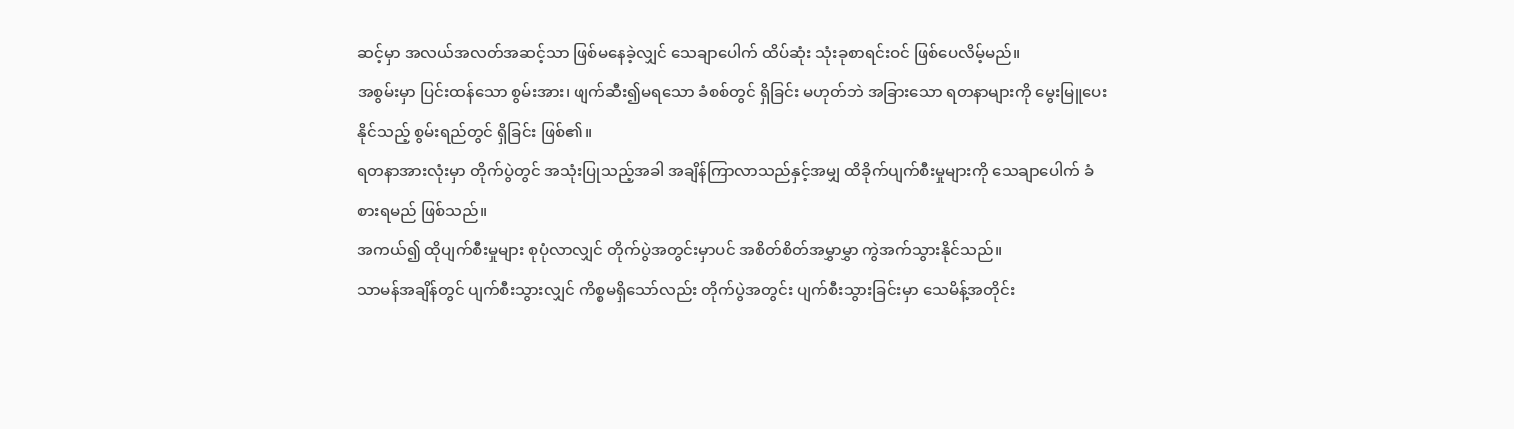ဆင့်မှာ အလယ်အလတ်အဆင့်သာ ဖြစ်မနေခဲ့လျှင် သေချာပေါက် ထိပ်ဆုံး သုံးခုစာရင်းဝင် ဖြစ်ပေလိမ့်မည်။
အစွမ်းမှာ ပြင်းထန်သော စွမ်းအား၊ ဖျက်ဆီး၍မရသော ခံစစ်တွင် ရှိခြင်း မဟုတ်ဘဲ အခြားသော ရတနာများကို မွေးမြူပေးနိုင်သည့် စွမ်းရည်တွင် ရှိခြင်း ဖြစ်၏။
ရတနာအားလုံးမှာ တိုက်ပွဲတွင် အသုံးပြုသည့်အခါ အချိန်ကြာလာသည်နှင့်အမျှ ထိခိုက်ပျက်စီးမှုများကို သေချာပေါက် ခံစားရမည် ဖြစ်သည်။
အကယ်၍ ထိုပျက်စီးမှုများ စုပုံလာလျှင် တိုက်ပွဲအတွင်းမှာပင် အစိတ်စိတ်အမွှာမွှာ ကွဲအက်သွားနိုင်သည်။
သာမန်အချိန်တွင် ပျက်စီးသွားလျှင် ကိစ္စမရှိသော်လည်း တိုက်ပွဲအတွင်း ပျက်စီးသွားခြင်းမှာ သေမိန့်အတိုင်း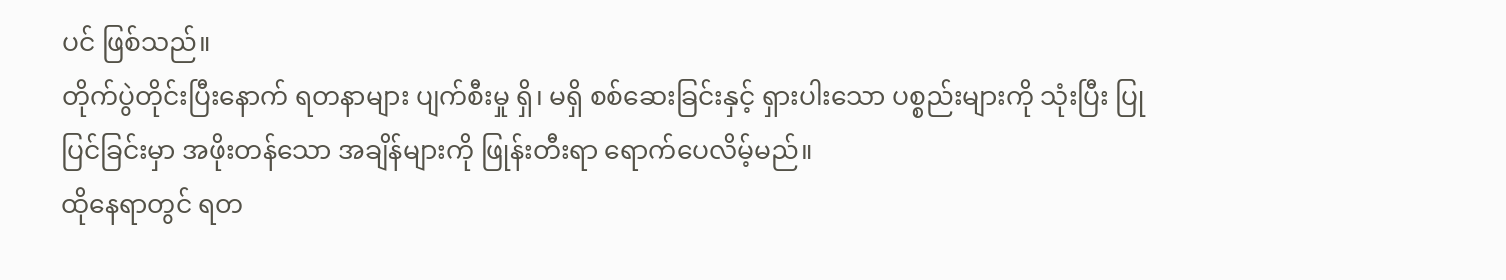ပင် ဖြစ်သည်။
တိုက်ပွဲတိုင်းပြီးနောက် ရတနာများ ပျက်စီးမှု ရှိ၊ မရှိ စစ်ဆေးခြင်းနှင့် ရှားပါးသော ပစ္စည်းများကို သုံးပြီး ပြုပြင်ခြင်းမှာ အဖိုးတန်သော အချိန်များကို ဖြုန်းတီးရာ ရောက်ပေလိမ့်မည်။
ထိုနေရာတွင် ရတ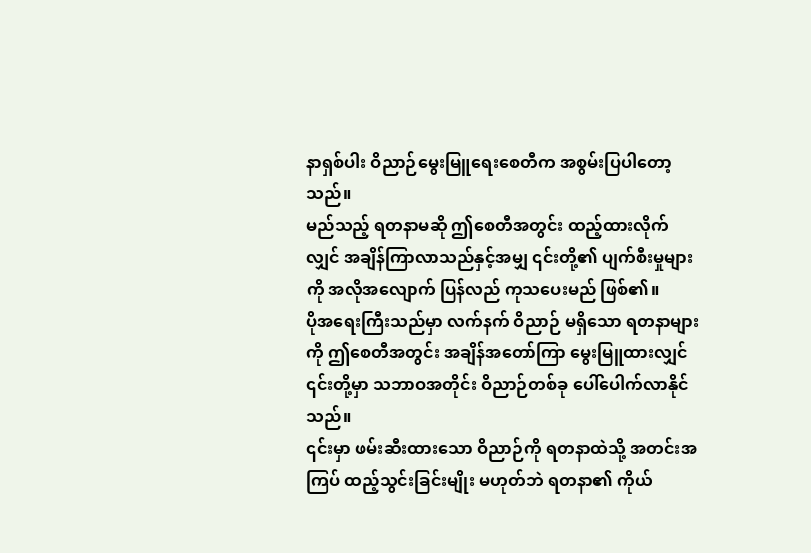နာရှစ်ပါး ဝိညာဉ်မွေးမြူရေးစေတီက အစွမ်းပြပါတော့သည်။
မည်သည့် ရတနာမဆို ဤစေတီအတွင်း ထည့်ထားလိုက်လျှင် အချိန်ကြာလာသည်နှင့်အမျှ ၎င်းတို့၏ ပျက်စီးမှုများကို အလိုအလျောက် ပြန်လည် ကုသပေးမည် ဖြစ်၏။
ပိုအရေးကြီးသည်မှာ လက်နက် ဝိညာဉ် မရှိသော ရတနာများကို ဤစေတီအတွင်း အချိန်အတော်ကြာ မွေးမြူထားလျှင် ၎င်းတို့မှာ သဘာဝအတိုင်း ဝိညာဉ်တစ်ခု ပေါ်ပေါက်လာနိုင်သည်။
၎င်းမှာ ဖမ်းဆီးထားသော ဝိညာဉ်ကို ရတနာထဲသို့ အတင်းအကြပ် ထည့်သွင်းခြင်းမျိုး မဟုတ်ဘဲ ရတနာ၏ ကိုယ်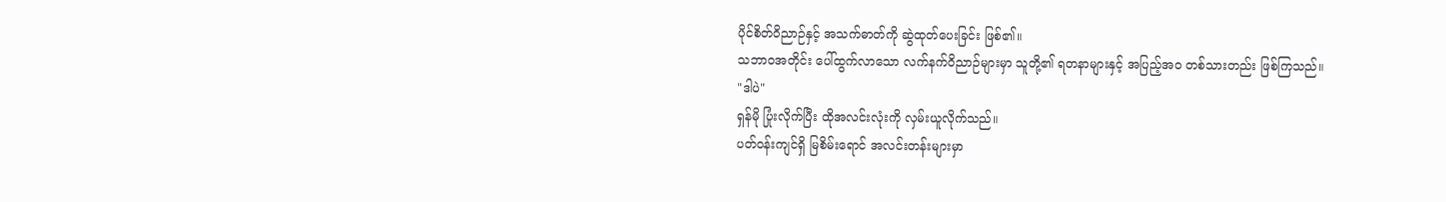ပိုင်စိတ်ဝိညာဉ်နှင့် အသက်ဓာတ်ကို ဆွဲထုတ်ပေးခြင်း ဖြစ်၏။
သဘာဝအတိုင်း ပေါ်ထွက်လာသော လက်နက်ဝိညာဉ်များမှာ သူတို့၏ ရတနာများနှင့် အပြည့်အဝ တစ်သားတည်း ဖြစ်ကြသည်။
"ဒါပဲ"
ရှန်မို ပြုံးလိုက်ပြီး ထိုအလင်းလုံးကို လှမ်းယူလိုက်သည်။
ပတ်ဝန်းကျင်ရှိ မြစိမ်းရောင် အလင်းတန်းများမှာ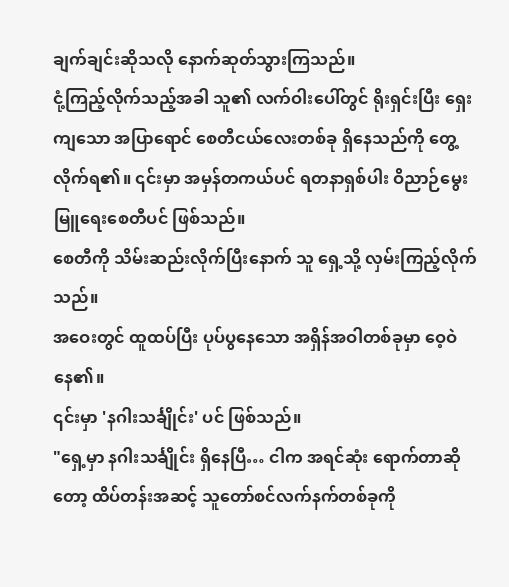ချက်ချင်းဆိုသလို နောက်ဆုတ်သွားကြသည်။
ငုံ့ကြည့်လိုက်သည့်အခါ သူ၏ လက်ဝါးပေါ်တွင် ရိုးရှင်းပြီး ရှေးကျသော အပြာရောင် စေတီငယ်လေးတစ်ခု ရှိနေသည်ကို တွေ့လိုက်ရ၏။ ၎င်းမှာ အမှန်တကယ်ပင် ရတနာရှစ်ပါး ဝိညာဉ်မွေးမြူရေးစေတီပင် ဖြစ်သည်။
စေတီကို သိမ်းဆည်းလိုက်ပြီးနောက် သူ ရှေ့သို့ လှမ်းကြည့်လိုက်သည်။
အဝေးတွင် ထူထပ်ပြီး ပုပ်ပွနေသော အရှိန်အဝါတစ်ခုမှာ ဝေ့ဝဲနေ၏။
၎င်းမှာ 'နဂါးသင်္ချိုင်း' ပင် ဖြစ်သည်။
"ရှေ့မှာ နဂါးသင်္ချိုင်း ရှိနေပြီ… ငါက အရင်ဆုံး ရောက်တာဆိုတော့ ထိပ်တန်းအဆင့် သူတော်စင်လက်နက်တစ်ခုကို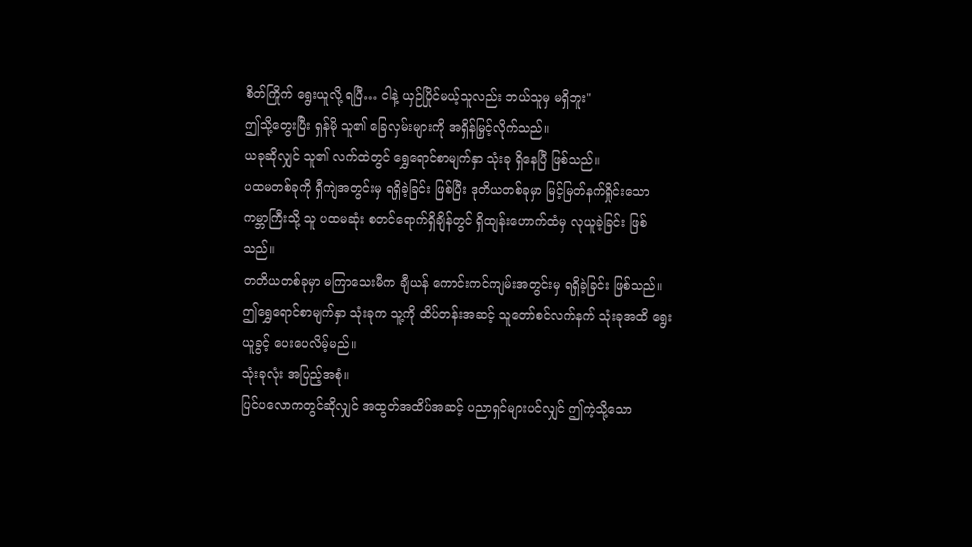စိတ်ကြိုက် ရွေးယူလို့ ရပြီ… ငါနဲ့ ယှဉ်ပြိုင်မယ့်သူလည်း ဘယ်သူမှ မရှိဘူး"
ဤသို့တွေးပြီး ရှန်မို သူ၏ ခြေလှမ်းများကို အရှိန်မြှင့်လိုက်သည်။
ယခုဆိုလျှင် သူ၏ လက်ထဲတွင် ရွှေရောင်စာမျက်နှာ သုံးခု ရှိနေပြီ ဖြစ်သည်။
ပထမတစ်ခုကို ရှီကျဲအတွင်းမှ ရရှိခဲ့ခြင်း ဖြစ်ပြီး ဒုတိယတစ်ခုမှာ မြင့်မြတ်နက်ရှိုင်းသော ကမ္ဘာကြီးသို့ သူ ပထမဆုံး စတင်ရောက်ရှိချိန်တွင် ရှိထျန်းဟောက်ထံမှ လုယူခဲ့ခြင်း ဖြစ်သည်။
တတိယတစ်ခုမှာ မကြာသေးမီက ချီယန် ကောင်းကင်ကျမ်းအတွင်းမှ ရရှိခဲ့ခြင်း ဖြစ်သည်။
ဤရွှေရောင်စာမျက်နှာ သုံးခုက သူ့ကို ထိပ်တန်းအဆင့် သူတော်စင်လက်နက် သုံးခုအထိ ရွေးယူခွင့် ပေးပေလိမ့်မည်။
သုံးခုလုံး အပြည့်အစုံ။
ပြင်ပလောကတွင်ဆိုလျှင် အထွတ်အထိပ်အဆင့် ပညာရှင်များပင်လျှင် ဤကဲ့သို့သော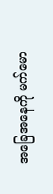အခြေအနေကို မက်မော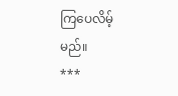ကြပေလိမ့်မည်။
***